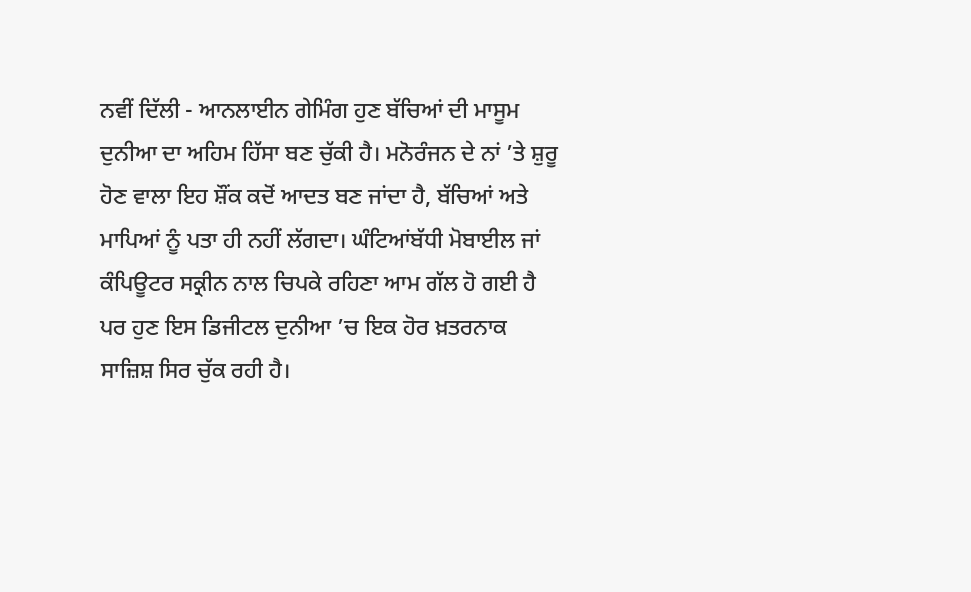ਨਵੀਂ ਦਿੱਲੀ - ਆਨਲਾਈਨ ਗੇਮਿੰਗ ਹੁਣ ਬੱਚਿਆਂ ਦੀ ਮਾਸੂਮ ਦੁਨੀਆ ਦਾ ਅਹਿਮ ਹਿੱਸਾ ਬਣ ਚੁੱਕੀ ਹੈ। ਮਨੋਰੰਜਨ ਦੇ ਨਾਂ ’ਤੇ ਸ਼ੁਰੂ ਹੋਣ ਵਾਲਾ ਇਹ ਸ਼ੌਂਕ ਕਦੋਂ ਆਦਤ ਬਣ ਜਾਂਦਾ ਹੈ, ਬੱਚਿਆਂ ਅਤੇ ਮਾਪਿਆਂ ਨੂੰ ਪਤਾ ਹੀ ਨਹੀਂ ਲੱਗਦਾ। ਘੰਟਿਆਂਬੱਧੀ ਮੋਬਾਈਲ ਜਾਂ ਕੰਪਿਊਟਰ ਸਕ੍ਰੀਨ ਨਾਲ ਚਿਪਕੇ ਰਹਿਣਾ ਆਮ ਗੱਲ ਹੋ ਗਈ ਹੈ ਪਰ ਹੁਣ ਇਸ ਡਿਜੀਟਲ ਦੁਨੀਆ ’ਚ ਇਕ ਹੋਰ ਖ਼ਤਰਨਾਕ ਸਾਜ਼ਿਸ਼ ਸਿਰ ਚੁੱਕ ਰਹੀ ਹੈ।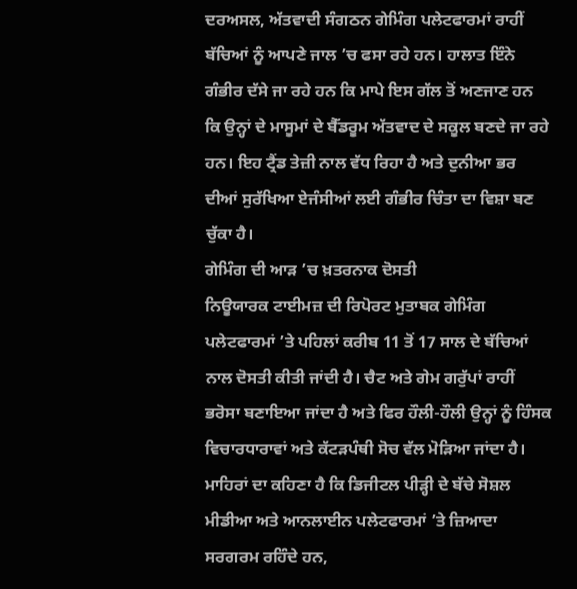ਦਰਅਸਲ, ਅੱਤਵਾਦੀ ਸੰਗਠਨ ਗੇਮਿੰਗ ਪਲੇਟਫਾਰਮਾਂ ਰਾਹੀਂ ਬੱਚਿਆਂ ਨੂੰ ਆਪਣੇ ਜਾਲ ’ਚ ਫਸਾ ਰਹੇ ਹਨ। ਹਾਲਾਤ ਇੰਨੇ ਗੰਭੀਰ ਦੱਸੇ ਜਾ ਰਹੇ ਹਨ ਕਿ ਮਾਪੇ ਇਸ ਗੱਲ ਤੋਂ ਅਣਜਾਣ ਹਨ ਕਿ ਉਨ੍ਹਾਂ ਦੇ ਮਾਸੂਮਾਂ ਦੇ ਬੈੱਡਰੂਮ ਅੱਤਵਾਦ ਦੇ ਸਕੂਲ ਬਣਦੇ ਜਾ ਰਹੇ ਹਨ। ਇਹ ਟ੍ਰੈਂਡ ਤੇਜ਼ੀ ਨਾਲ ਵੱਧ ਰਿਹਾ ਹੈ ਅਤੇ ਦੁਨੀਆ ਭਰ ਦੀਆਂ ਸੁਰੱਖਿਆ ਏਜੰਸੀਆਂ ਲਈ ਗੰਭੀਰ ਚਿੰਤਾ ਦਾ ਵਿਸ਼ਾ ਬਣ ਚੁੱਕਾ ਹੈ।
ਗੇਮਿੰਗ ਦੀ ਆੜ ’ਚ ਖ਼ਤਰਨਾਕ ਦੋਸਤੀ
ਨਿਊਯਾਰਕ ਟਾਈਮਜ਼ ਦੀ ਰਿਪੋਰਟ ਮੁਤਾਬਕ ਗੇਮਿੰਗ ਪਲੇਟਫਾਰਮਾਂ ’ਤੇ ਪਹਿਲਾਂ ਕਰੀਬ 11 ਤੋਂ 17 ਸਾਲ ਦੇ ਬੱਚਿਆਂ ਨਾਲ ਦੋਸਤੀ ਕੀਤੀ ਜਾਂਦੀ ਹੈ। ਚੈਟ ਅਤੇ ਗੇਮ ਗਰੁੱਪਾਂ ਰਾਹੀਂ ਭਰੋਸਾ ਬਣਾਇਆ ਜਾਂਦਾ ਹੈ ਅਤੇ ਫਿਰ ਹੌਲੀ-ਹੌਲੀ ਉਨ੍ਹਾਂ ਨੂੰ ਹਿੰਸਕ ਵਿਚਾਰਧਾਰਾਵਾਂ ਅਤੇ ਕੱਟੜਪੰਥੀ ਸੋਚ ਵੱਲ ਮੋੜਿਆ ਜਾਂਦਾ ਹੈ। ਮਾਹਿਰਾਂ ਦਾ ਕਹਿਣਾ ਹੈ ਕਿ ਡਿਜੀਟਲ ਪੀੜ੍ਹੀ ਦੇ ਬੱਚੇ ਸੋਸ਼ਲ ਮੀਡੀਆ ਅਤੇ ਆਨਲਾਈਨ ਪਲੇਟਫਾਰਮਾਂ ’ਤੇ ਜ਼ਿਆਦਾ ਸਰਗਰਮ ਰਹਿੰਦੇ ਹਨ,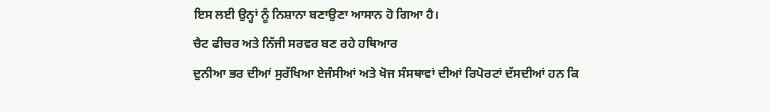ਇਸ ਲਈ ਉਨ੍ਹਾਂ ਨੂੰ ਨਿਸ਼ਾਨਾ ਬਣਾਉਣਾ ਆਸਾਨ ਹੋ ਗਿਆ ਹੈ।
ਚੈਟ ਫੀਚਰ ਅਤੇ ਨਿੱਜੀ ਸਰਵਰ ਬਣ ਰਹੇ ਹਥਿਆਰ
ਦੁਨੀਆ ਭਰ ਦੀਆਂ ਸੁਰੱਖਿਆ ਏਜੰਸੀਆਂ ਅਤੇ ਖੋਜ ਸੰਸਥਾਵਾਂ ਦੀਆਂ ਰਿਪੋਰਟਾਂ ਦੱਸਦੀਆਂ ਹਨ ਕਿ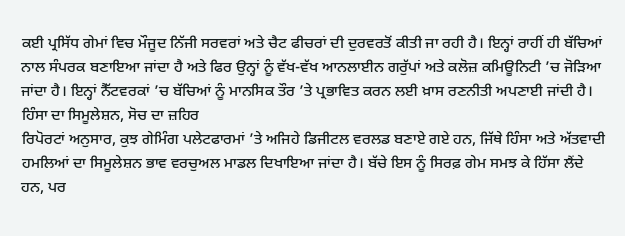ਕਈ ਪ੍ਰਸਿੱਧ ਗੇਮਾਂ ਵਿਚ ਮੌਜੂਦ ਨਿੱਜੀ ਸਰਵਰਾਂ ਅਤੇ ਚੈਟ ਫੀਚਰਾਂ ਦੀ ਦੁਰਵਰਤੋਂ ਕੀਤੀ ਜਾ ਰਹੀ ਹੈ। ਇਨ੍ਹਾਂ ਰਾਹੀਂ ਹੀ ਬੱਚਿਆਂ ਨਾਲ ਸੰਪਰਕ ਬਣਾਇਆ ਜਾਂਦਾ ਹੈ ਅਤੇ ਫਿਰ ਉਨ੍ਹਾਂ ਨੂੰ ਵੱਖ-ਵੱਖ ਆਨਲਾਈਨ ਗਰੁੱਪਾਂ ਅਤੇ ਕਲੋਜ਼ ਕਮਿਊਨਿਟੀ ’ਚ ਜੋੜਿਆ ਜਾਂਦਾ ਹੈ। ਇਨ੍ਹਾਂ ਨੈੱਟਵਰਕਾਂ ’ਚ ਬੱਚਿਆਂ ਨੂੰ ਮਾਨਸਿਕ ਤੌਰ ’ਤੇ ਪ੍ਰਭਾਵਿਤ ਕਰਨ ਲਈ ਖ਼ਾਸ ਰਣਨੀਤੀ ਅਪਣਾਈ ਜਾਂਦੀ ਹੈ।
ਹਿੰਸਾ ਦਾ ਸਿਮੂਲੇਸ਼ਨ, ਸੋਚ ਦਾ ਜ਼ਹਿਰ
ਰਿਪੋਰਟਾਂ ਅਨੁਸਾਰ, ਕੁਝ ਗੇਮਿੰਗ ਪਲੇਟਫਾਰਮਾਂ ’ਤੇ ਅਜਿਹੇ ਡਿਜੀਟਲ ਵਰਲਡ ਬਣਾਏ ਗਏ ਹਨ, ਜਿੱਥੇ ਹਿੰਸਾ ਅਤੇ ਅੱਤਵਾਦੀ ਹਮਲਿਆਂ ਦਾ ਸਿਮੂਲੇਸ਼ਨ ਭਾਵ ਵਰਚੁਅਲ ਮਾਡਲ ਦਿਖਾਇਆ ਜਾਂਦਾ ਹੈ। ਬੱਚੇ ਇਸ ਨੂੰ ਸਿਰਫ਼ ਗੇਮ ਸਮਝ ਕੇ ਹਿੱਸਾ ਲੈਂਦੇ ਹਨ, ਪਰ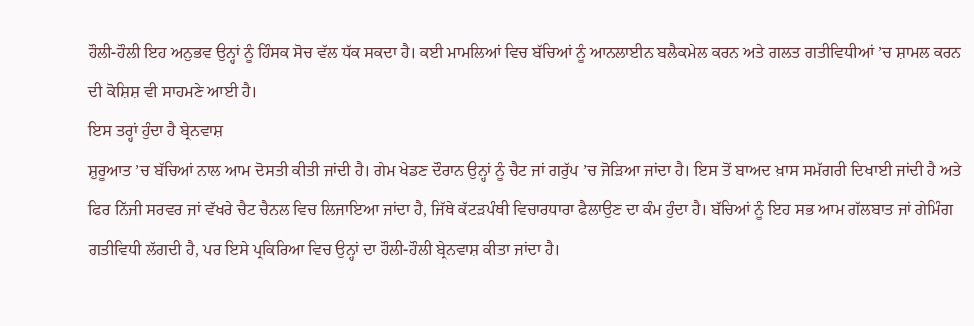ਹੌਲੀ-ਹੌਲੀ ਇਹ ਅਨੁਭਵ ਉਨ੍ਹਾਂ ਨੂੰ ਹਿੰਸਕ ਸੋਚ ਵੱਲ ਧੱਕ ਸਕਦਾ ਹੈ। ਕਈ ਮਾਮਲਿਆਂ ਵਿਚ ਬੱਚਿਆਂ ਨੂੰ ਆਨਲਾਈਨ ਬਲੈਕਮੇਲ ਕਰਨ ਅਤੇ ਗਲਤ ਗਤੀਵਿਧੀਆਂ ’ਚ ਸ਼ਾਮਲ ਕਰਨ ਦੀ ਕੋਸ਼ਿਸ਼ ਵੀ ਸਾਹਮਣੇ ਆਈ ਹੈ।
ਇਸ ਤਰ੍ਹਾਂ ਹੁੰਦਾ ਹੈ ਬ੍ਰੇਨਵਾਸ਼
ਸ਼ੁਰੂਆਤ ’ਚ ਬੱਚਿਆਂ ਨਾਲ ਆਮ ਦੋਸਤੀ ਕੀਤੀ ਜਾਂਦੀ ਹੈ। ਗੇਮ ਖੇਡਣ ਦੌਰਾਨ ਉਨ੍ਹਾਂ ਨੂੰ ਚੈਟ ਜਾਂ ਗਰੁੱਪ ’ਚ ਜੋੜਿਆ ਜਾਂਦਾ ਹੈ। ਇਸ ਤੋਂ ਬਾਅਦ ਖ਼ਾਸ ਸਮੱਗਰੀ ਦਿਖਾਈ ਜਾਂਦੀ ਹੈ ਅਤੇ ਫਿਰ ਨਿੱਜੀ ਸਰਵਰ ਜਾਂ ਵੱਖਰੇ ਚੈਟ ਚੈਨਲ ਵਿਚ ਲਿਜਾਇਆ ਜਾਂਦਾ ਹੈ, ਜਿੱਥੇ ਕੱਟੜਪੰਥੀ ਵਿਚਾਰਧਾਰਾ ਫੈਲਾਉਣ ਦਾ ਕੰਮ ਹੁੰਦਾ ਹੈ। ਬੱਚਿਆਂ ਨੂੰ ਇਹ ਸਭ ਆਮ ਗੱਲਬਾਤ ਜਾਂ ਗੇਮਿੰਗ ਗਤੀਵਿਧੀ ਲੱਗਦੀ ਹੈ, ਪਰ ਇਸੇ ਪ੍ਰਕਿਰਿਆ ਵਿਚ ਉਨ੍ਹਾਂ ਦਾ ਹੌਲੀ-ਹੌਲੀ ਬ੍ਰੇਨਵਾਸ਼ ਕੀਤਾ ਜਾਂਦਾ ਹੈ।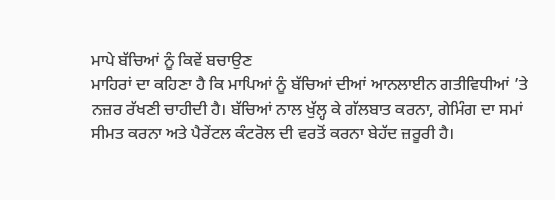ਮਾਪੇ ਬੱਚਿਆਂ ਨੂੰ ਕਿਵੇਂ ਬਚਾਉਣ
ਮਾਹਿਰਾਂ ਦਾ ਕਹਿਣਾ ਹੈ ਕਿ ਮਾਪਿਆਂ ਨੂੰ ਬੱਚਿਆਂ ਦੀਆਂ ਆਨਲਾਈਨ ਗਤੀਵਿਧੀਆਂ ’ਤੇ ਨਜ਼ਰ ਰੱਖਣੀ ਚਾਹੀਦੀ ਹੈ। ਬੱਚਿਆਂ ਨਾਲ ਖੁੱਲ੍ਹ ਕੇ ਗੱਲਬਾਤ ਕਰਨਾ, ਗੇਮਿੰਗ ਦਾ ਸਮਾਂ ਸੀਮਤ ਕਰਨਾ ਅਤੇ ਪੈਰੇਂਟਲ ਕੰਟਰੋਲ ਦੀ ਵਰਤੋਂ ਕਰਨਾ ਬੇਹੱਦ ਜ਼ਰੂਰੀ ਹੈ।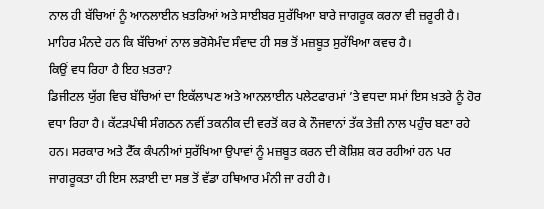ਨਾਲ ਹੀ ਬੱਚਿਆਂ ਨੂੰ ਆਨਲਾਈਨ ਖ਼ਤਰਿਆਂ ਅਤੇ ਸਾਈਬਰ ਸੁਰੱਖਿਆ ਬਾਰੇ ਜਾਗਰੂਕ ਕਰਨਾ ਵੀ ਜ਼ਰੂਰੀ ਹੈ। ਮਾਹਿਰ ਮੰਨਦੇ ਹਨ ਕਿ ਬੱਚਿਆਂ ਨਾਲ ਭਰੋਸੇਮੰਦ ਸੰਵਾਦ ਹੀ ਸਭ ਤੋਂ ਮਜ਼ਬੂਤ ਸੁਰੱਖਿਆ ਕਵਚ ਹੈ।
ਕਿਉਂ ਵਧ ਰਿਹਾ ਹੈ ਇਹ ਖ਼ਤਰਾ?
ਡਿਜੀਟਲ ਯੁੱਗ ਵਿਚ ਬੱਚਿਆਂ ਦਾ ਇਕੱਲਾਪਣ ਅਤੇ ਆਨਲਾਈਨ ਪਲੇਟਫਾਰਮਾਂ ’ਤੇ ਵਧਦਾ ਸਮਾਂ ਇਸ ਖ਼ਤਰੇ ਨੂੰ ਹੋਰ ਵਧਾ ਰਿਹਾ ਹੈ। ਕੱਟੜਪੰਥੀ ਸੰਗਠਨ ਨਵੀਂ ਤਕਨੀਕ ਦੀ ਵਰਤੋਂ ਕਰ ਕੇ ਨੌਜਵਾਨਾਂ ਤੱਕ ਤੇਜ਼ੀ ਨਾਲ ਪਹੁੰਚ ਬਣਾ ਰਹੇ ਹਨ। ਸਰਕਾਰ ਅਤੇ ਟੈੱਕ ਕੰਪਨੀਆਂ ਸੁਰੱਖਿਆ ਉਪਾਵਾਂ ਨੂੰ ਮਜ਼ਬੂਤ ਕਰਨ ਦੀ ਕੋਸ਼ਿਸ਼ ਕਰ ਰਹੀਆਂ ਹਨ ਪਰ ਜਾਗਰੂਕਤਾ ਹੀ ਇਸ ਲੜਾਈ ਦਾ ਸਭ ਤੋਂ ਵੱਡਾ ਹਥਿਆਰ ਮੰਨੀ ਜਾ ਰਹੀ ਹੈ।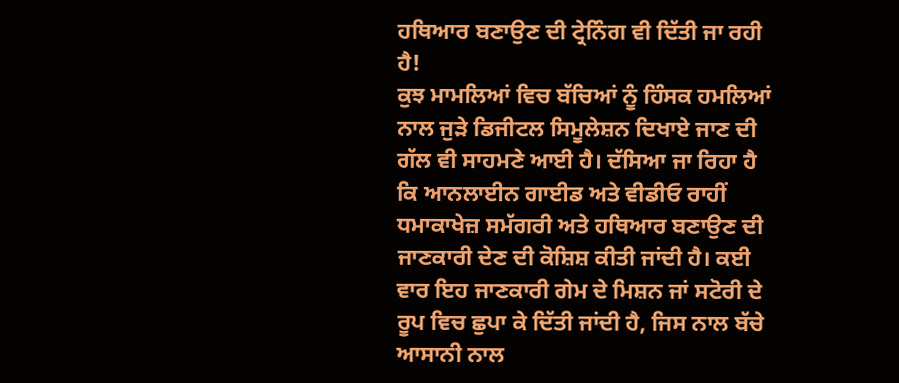ਹਥਿਆਰ ਬਣਾਉਣ ਦੀ ਟ੍ਰੇਨਿੰਗ ਵੀ ਦਿੱਤੀ ਜਾ ਰਹੀ ਹੈ!
ਕੁਝ ਮਾਮਲਿਆਂ ਵਿਚ ਬੱਚਿਆਂ ਨੂੰ ਹਿੰਸਕ ਹਮਲਿਆਂ ਨਾਲ ਜੁੜੇ ਡਿਜੀਟਲ ਸਿਮੂਲੇਸ਼ਨ ਦਿਖਾਏ ਜਾਣ ਦੀ ਗੱਲ ਵੀ ਸਾਹਮਣੇ ਆਈ ਹੈ। ਦੱਸਿਆ ਜਾ ਰਿਹਾ ਹੈ ਕਿ ਆਨਲਾਈਨ ਗਾਈਡ ਅਤੇ ਵੀਡੀਓ ਰਾਹੀਂ ਧਮਾਕਾਖੇਜ਼ ਸਮੱਗਰੀ ਅਤੇ ਹਥਿਆਰ ਬਣਾਉਣ ਦੀ ਜਾਣਕਾਰੀ ਦੇਣ ਦੀ ਕੋਸ਼ਿਸ਼ ਕੀਤੀ ਜਾਂਦੀ ਹੈ। ਕਈ ਵਾਰ ਇਹ ਜਾਣਕਾਰੀ ਗੇਮ ਦੇ ਮਿਸ਼ਨ ਜਾਂ ਸਟੋਰੀ ਦੇ ਰੂਪ ਵਿਚ ਛੁਪਾ ਕੇ ਦਿੱਤੀ ਜਾਂਦੀ ਹੈ, ਜਿਸ ਨਾਲ ਬੱਚੇ ਆਸਾਨੀ ਨਾਲ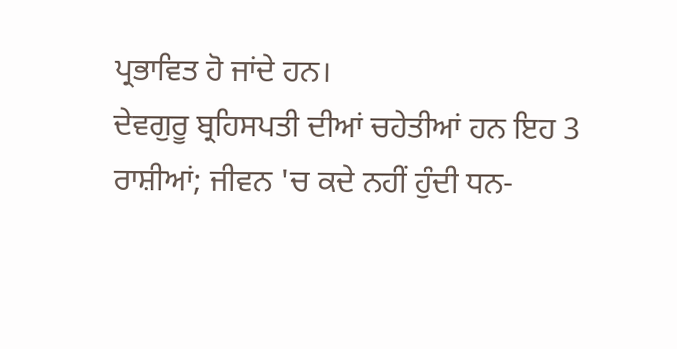ਪ੍ਰਭਾਵਿਤ ਹੋ ਜਾਂਦੇ ਹਨ।
ਦੇਵਗੁਰੂ ਬ੍ਰਹਿਸਪਤੀ ਦੀਆਂ ਚਹੇਤੀਆਂ ਹਨ ਇਹ 3 ਰਾਸ਼ੀਆਂ; ਜੀਵਨ 'ਚ ਕਦੇ ਨਹੀਂ ਹੁੰਦੀ ਧਨ-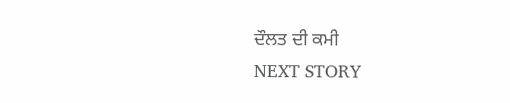ਦੌਲਤ ਦੀ ਕਮੀ
NEXT STORY